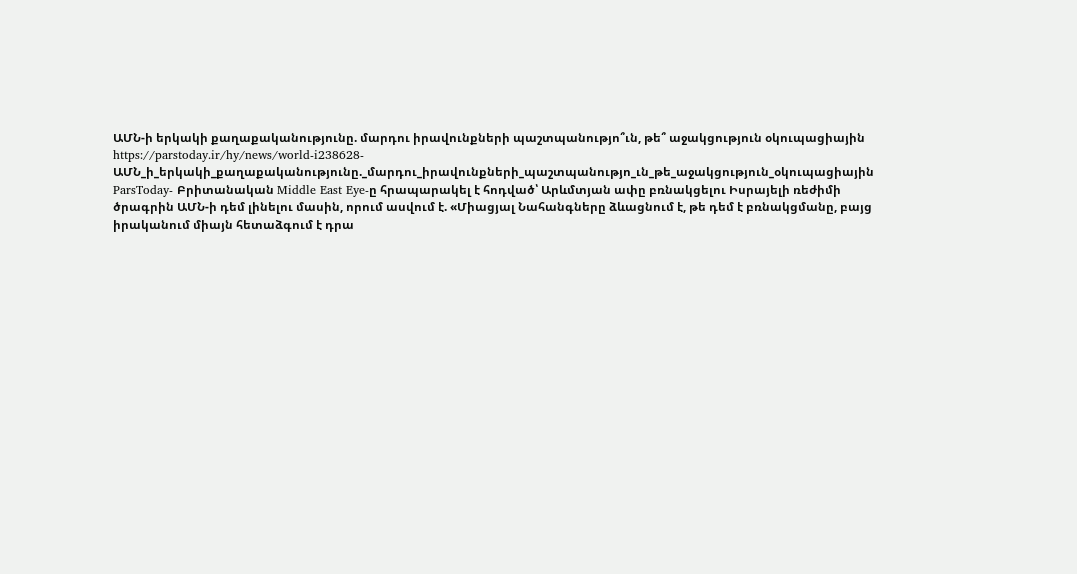ԱՄՆ-ի երկակի քաղաքականությունը. մարդու իրավունքների պաշտպանությո՞ւն, թե՞ աջակցություն օկուպացիային
https://parstoday.ir/hy/news/world-i238628-ԱՄՆ_ի_երկակի_քաղաքականությունը._մարդու_իրավունքների_պաշտպանությո_ւն_թե_աջակցություն_օկուպացիային
ParsToday- Բրիտանական Middle East Eye-ը հրապարակել է հոդված՝ Արևմտյան ափը բռնակցելու Իսրայելի ռեժիմի ծրագրին ԱՄՆ-ի դեմ լինելու մասին, որում ասվում է. «Միացյալ Նահանգները ձևացնում է, թե դեմ է բռնակցմանը, բայց իրականում միայն հետաձգում է դրա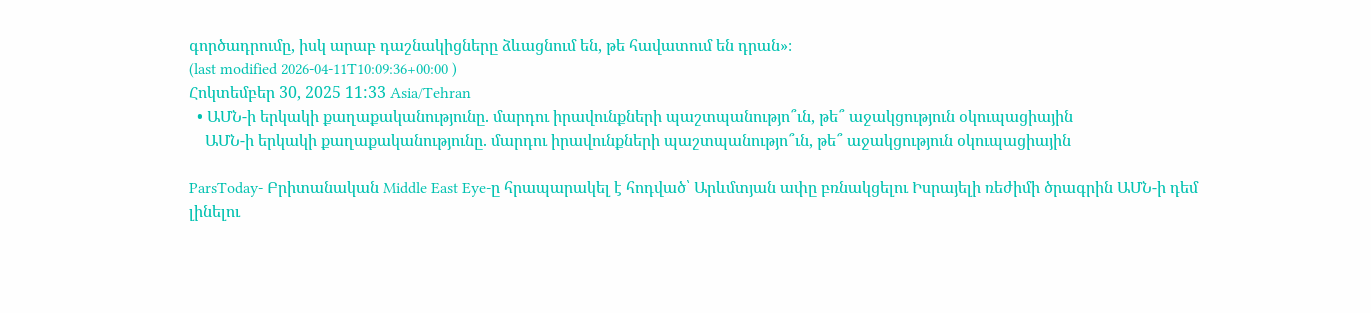գործադրումը, իսկ արաբ դաշնակիցները ձևացնում են, թե հավատում են դրան»։
(last modified 2026-04-11T10:09:36+00:00 )
Հոկտեմբեր 30, 2025 11:33 Asia/Tehran
  • ԱՄՆ-ի երկակի քաղաքականությունը. մարդու իրավունքների պաշտպանությո՞ւն, թե՞ աջակցություն օկուպացիային
    ԱՄՆ-ի երկակի քաղաքականությունը. մարդու իրավունքների պաշտպանությո՞ւն, թե՞ աջակցություն օկուպացիային

ParsToday- Բրիտանական Middle East Eye-ը հրապարակել է հոդված՝ Արևմտյան ափը բռնակցելու Իսրայելի ռեժիմի ծրագրին ԱՄՆ-ի դեմ լինելու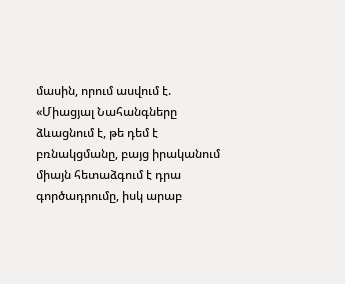մասին, որում ասվում է. «Միացյալ Նահանգները ձևացնում է, թե դեմ է բռնակցմանը, բայց իրականում միայն հետաձգում է դրա գործադրումը, իսկ արաբ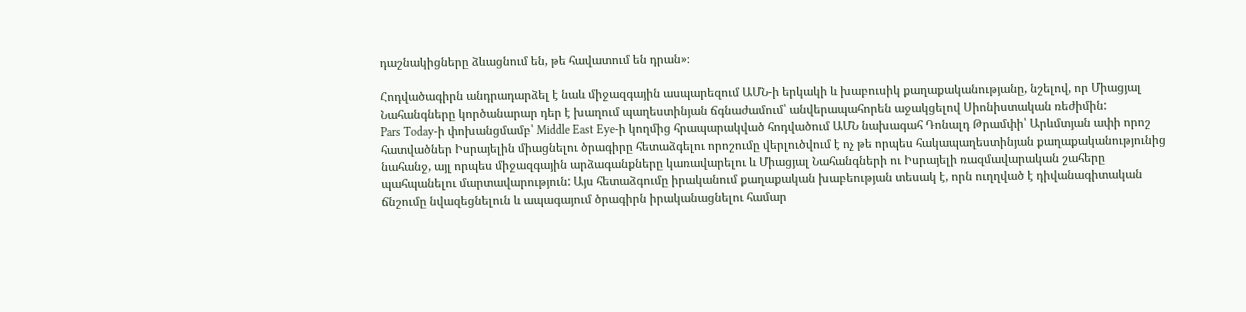դաշնակիցները ձևացնում են, թե հավատում են դրան»։

Հոդվածագիրն անդրադարձել է նաև միջազգային ասպարեզում ԱՄՆ-ի երկակի և խաբուսիկ քաղաքականությանը, նշելով, որ Միացյալ Նահանգները կործանարար դեր է խաղում պաղեստինյան ճգնաժամում՝ անվերապահորեն աջակցելով Սիոնիստական ռեժիմին:
Pars Today-ի փոխանցմամբ՝ Middle East Eye-ի կողմից հրապարակված հոդվածում ԱՄՆ նախագահ Դոնալդ Թրամփի՝ Արևմտյան ափի որոշ հատվածներ Իսրայելին միացնելու ծրագիրը հետաձգելու որոշումը վերլուծվում է ոչ թե որպես հակապաղեստինյան քաղաքականությունից նահանջ, այլ որպես միջազգային արձագանքները կառավարելու և Միացյալ Նահանգների ու Իսրայելի ռազմավարական շահերը պահպանելու մարտավարություն: Այս հետաձգումը իրականում քաղաքական խաբեության տեսակ է, որն ուղղված է դիվանագիտական ճնշումը նվազեցնելուն և ապագայում ծրագիրն իրականացնելու համար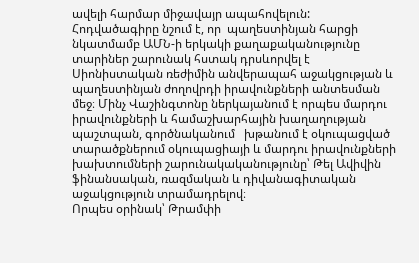ավելի հարմար միջավայր ապահովելուն:
Հոդվածագիրը նշում է, որ  պաղեստինյան հարցի նկատմամբ ԱՄՆ-ի երկակի քաղաքականությունը տարիներ շարունակ հստակ դրսևորվել է Սիոնիստական ռեժիմին անվերապահ աջակցության և պաղեստինյան ժողովրդի իրավունքների անտեսման մեջ։ Մինչ Վաշինգտոնը ներկայանում է որպես մարդու իրավունքների և համաշխարհային խաղաղության պաշտպան, գործնականում   խթանում է օկուպացված տարածքներում օկուպացիայի և մարդու իրավունքների խախտումների շարունակականությունը՝ Թել Ավիվին ֆինանսական, ռազմական և դիվանագիտական աջակցություն տրամադրելով։
Որպես օրինակ՝ Թրամփի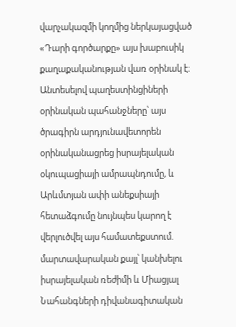վարչակազմի կողմից ներկայացված «Դարի գործարքը» այս խաբուսիկ քաղաքականության վառ օրինակ է։ Անտեսելով պաղեստինցիների օրինական պահանջները՝ այս ծրագիրն արդյունավետորեն օրինականացրեց իսրայելական օկուպացիայի ամրապնդումը, և Արևմտյան ափի անեքսիայի հետաձգումը նույնպես կարող է վերլուծվել այս համատեքստում. մարտավարական քայլ՝ կանխելու իսրայելական ռեժիմի և Միացյալ Նահանգների դիվանագիտական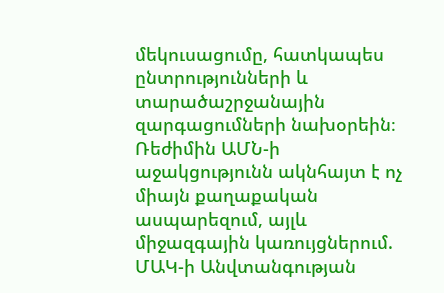մեկուսացումը, հատկապես ընտրությունների և տարածաշրջանային զարգացումների նախօրեին։
Ռեժիմին ԱՄՆ-ի աջակցությունն ակնհայտ է ոչ միայն քաղաքական ասպարեզում, այլև միջազգային կառույցներում. ՄԱԿ-ի Անվտանգության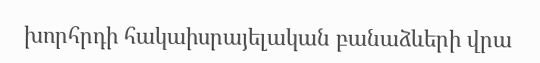խորհրդի հակաիսրայելական բանաձևերի վրա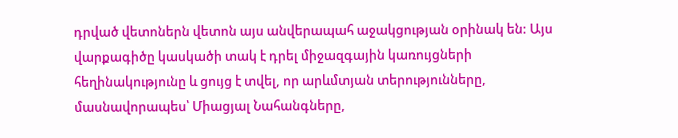դրված վետոներն վետոն այս անվերապահ աջակցության օրինակ են: Այս վարքագիծը կասկածի տակ է դրել միջազգային կառույցների հեղինակությունը և ցույց է տվել, որ արևմտյան տերությունները, մասնավորապես՝ Միացյալ Նահանգները,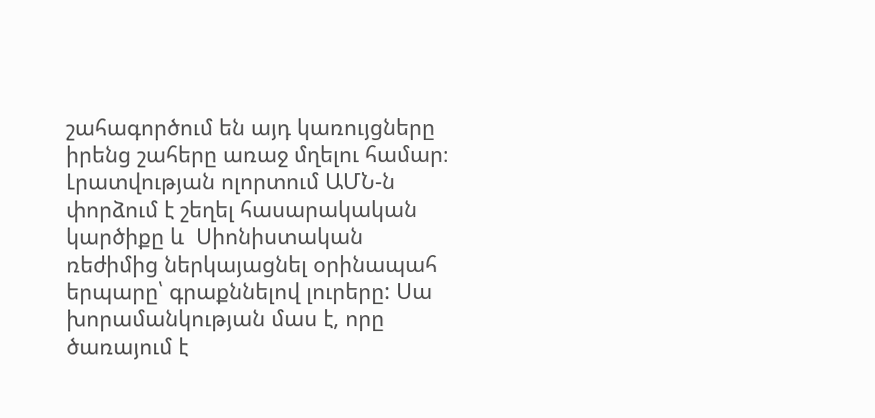շահագործում են այդ կառույցները իրենց շահերը առաջ մղելու համար։
Լրատվության ոլորտում ԱՄՆ-ն փորձում է շեղել հասարակական կարծիքը և  Սիոնիստական ռեժիմից ներկայացնել օրինապահ  երպարը՝ գրաքննելով լուրերը: Սա խորամանկության մաս է, որը ծառայում է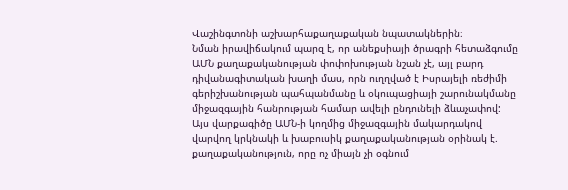Վաշինգտոնի աշխարհաքաղաքական նպատակներին։
Նման իրավիճակում պարզ է, որ անեքսիայի ծրագրի հետաձգումը ԱՄՆ քաղաքականության փոփոխության նշան չէ, այլ բարդ դիվանագիտական խաղի մաս, որն ուղղված է Իսրայելի ռեժիմի գերիշխանության պահպանմանը և օկուպացիայի շարունակմանը միջազգային հանրության համար ավելի ընդունելի ձևաչափով: Այս վարքագիծը ԱՄՆ-ի կողմից միջազգային մակարդակով վարվող կրկնակի և խաբուսիկ քաղաքականության օրինակ է. քաղաքականություն, որը ոչ միայն չի օգնում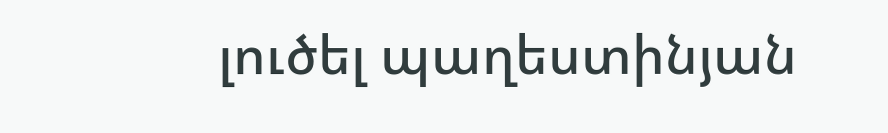լուծել պաղեստինյան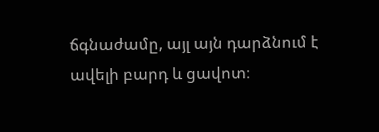ճգնաժամը, այլ այն դարձնում է ավելի բարդ և ցավոտ։